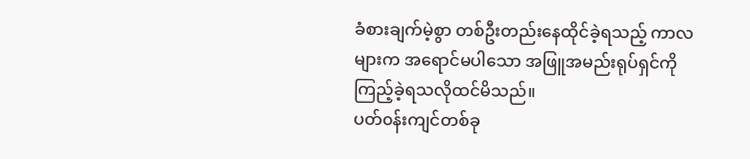ခံစားချက်မဲ့စွာ တစ်ဦးတည်းနေထိုင်ခဲ့ရသည့် ကာလများက အရောင်မပါသော အဖြူအမည်းရုပ်ရှင်ကို ကြည့်ခဲ့ရသလိုထင်မိသည်။
ပတ်၀န်းကျင်တစ်ခု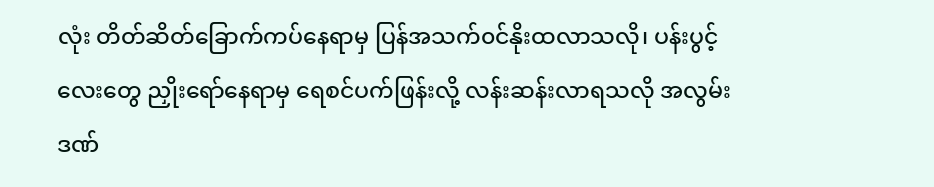လုံး တိတ်ဆိတ်ခြောက်ကပ်နေရာမှ ပြန်အသက်၀င်နိုးထလာသလို၊ ပန်းပွင့်လေးတွေ ညှိုးရော်နေရာမှ ရေစင်ပက်ဖြန်းလို့ လန်းဆန်းလာရသလို အလွမ်းဒဏ်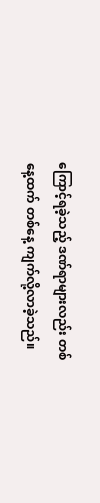ကြောင့်ရခဲ့သည့် ဒဏ်ရာများလည်း တစ်နေ့ထက် တစ်နေ့ ကျက်လို့လာခဲ့သည်။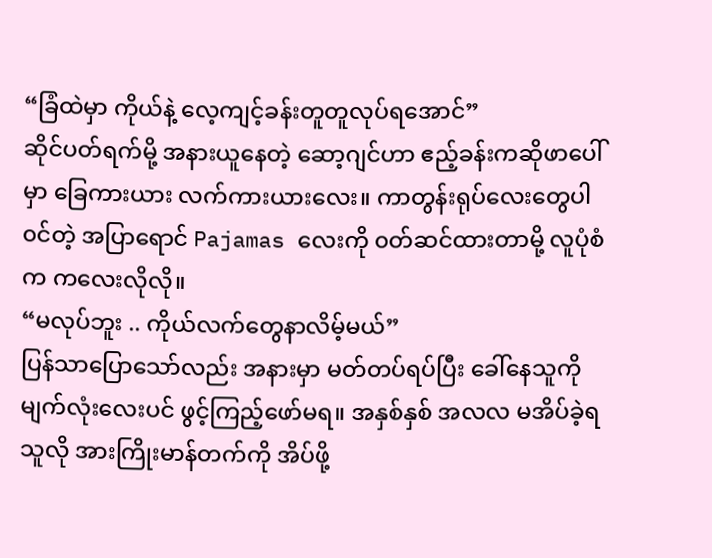“ခြံထဲမှာ ကိုယ်နဲ့ လေ့ကျင့်ခန်းတူတူလုပ်ရအောင်”
ဆိုင်ပတ်ရက်မို့ အနားယူနေတဲ့ ဆော့ဂျင်ဟာ ဧည့်ခန်းကဆိုဖာပေါ်မှာ ခြေကားယား လက်ကားယားလေး။ ကာတွန်းရုပ်လေးတွေပါ၀င်တဲ့ အပြာရောင် Pajamas လေးကို ၀တ်ဆင်ထားတာမို့ လူပုံစံက ကလေးလိုလို။
“မလုပ်ဘူး .. ကိုယ်လက်တွေနာလိမ့်မယ်”
ပြန်သာပြောသော်လည်း အနားမှာ မတ်တပ်ရပ်ပြီး ခေါ်နေသူကို မျက်လုံးလေးပင် ဖွင့်ကြည့်ဖော်မရ။ အနှစ်နှစ် အလလ မအိပ်ခဲ့ရသူလို အားကြိုးမာန်တက်ကို အိပ်ဖို့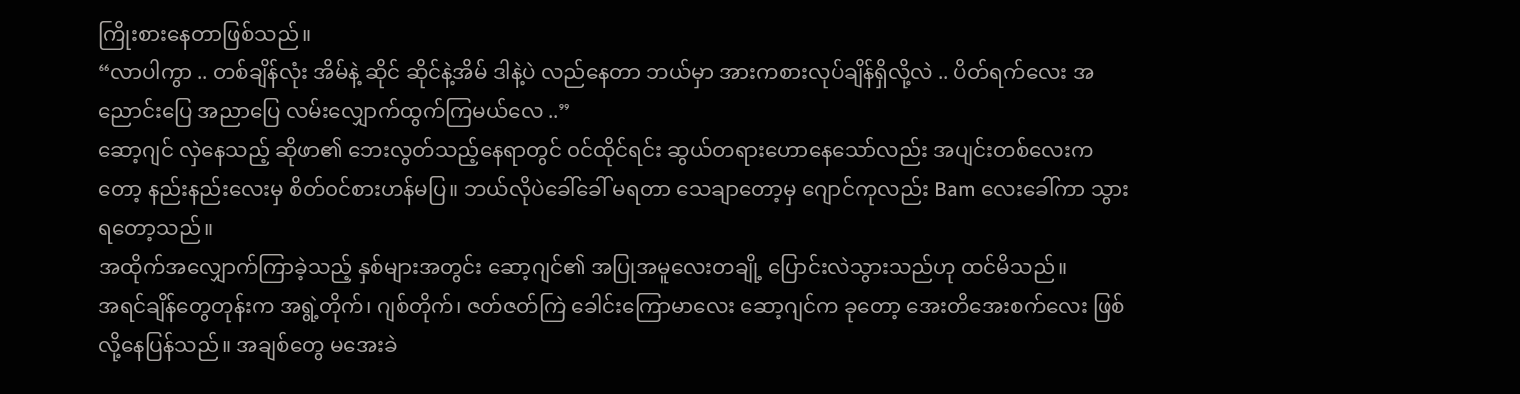ကြိုးစားနေတာဖြစ်သည်။
“လာပါကွာ .. တစ်ချိန်လုံး အိမ်နဲ့ ဆိုင် ဆိုင်နဲ့အိမ် ဒါနဲ့ပဲ လည်နေတာ ဘယ်မှာ အားကစားလုပ်ချိန်ရှိလို့လဲ .. ပိတ်ရက်လေး အညောင်းပြေ အညာပြေ လမ်းလျှောက်ထွက်ကြမယ်လေ ..”
ဆော့ဂျင် လှဲနေသည့် ဆိုဖာ၏ ဘေးလွတ်သည့်နေရာတွင် ၀င်ထိုင်ရင်း ဆွယ်တရားဟောနေသော်လည်း အပျင်းတစ်လေးကတော့ နည်းနည်းလေးမှ စိတ်၀င်စားဟန်မပြ။ ဘယ်လိုပဲခေါ်ခေါ် မရတာ သေချာတော့မှ ဂျောင်ကုလည်း Bam လေးခေါ်ကာ သွားရတော့သည်။
အထိုက်အလျှောက်ကြာခဲ့သည့် နှစ်များအတွင်း ဆော့ဂျင်၏ အပြုအမူလေးတချို့ ပြောင်းလဲသွားသည်ဟု ထင်မိသည်။
အရင်ချိန်တွေတုန်းက အရွဲ့တိုက်၊ ဂျစ်တိုက်၊ ဇတ်ဇတ်ကြဲ ခေါင်းကြောမာလေး ဆော့ဂျင်က ခုတော့ အေးတိအေးစက်လေး ဖြစ်လို့နေပြန်သည်။ အချစ်တွေ မအေးခဲ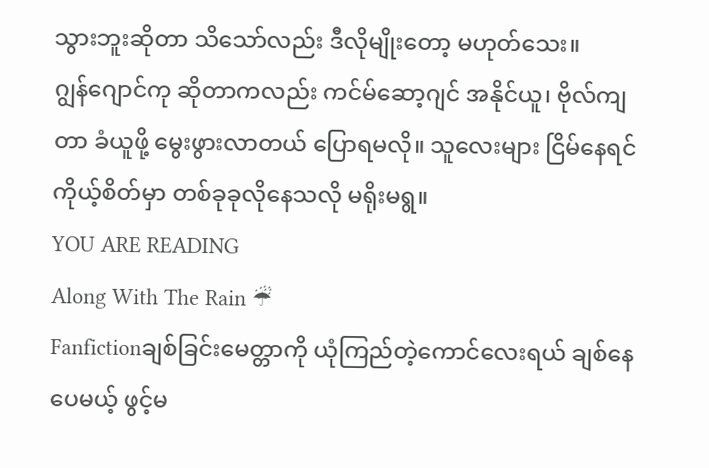သွားဘူးဆိုတာ သိသော်လည်း ဒီလိုမျိုးတော့ မဟုတ်သေး။
ဂျွန်ဂျောင်ကု ဆိုတာကလည်း ကင်မ်ဆော့ဂျင် အနိုင်ယူ၊ ဗိုလ်ကျတာ ခံယူဖို့ မွေးဖွားလာတယ် ပြောရမလို။ သူလေးများ ငြိမ်နေရင် ကိုယ့်စိတ်မှာ တစ်ခုခုလိုနေသလို မရိုးမရွ။
YOU ARE READING
Along With The Rain ☔
Fanfictionချစ်ခြင်းမေတ္တာကို ယုံကြည်တဲ့ကောင်လေးရယ် ချစ်နေပေမယ့် ဖွင့်မ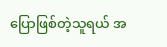ပြောဖြစ်တဲ့သူရယ် အ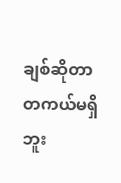ချစ်ဆိုတာ တကယ်မရှိဘူး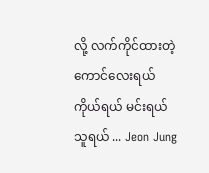လို့ လက်ကိုင်ထားတဲ့ကောင်လေးရယ် ကိုယ်ရယ် မင်းရယ် သူရယ် ... Jeon Jung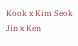Kook x Kim Seok Jin x Ken